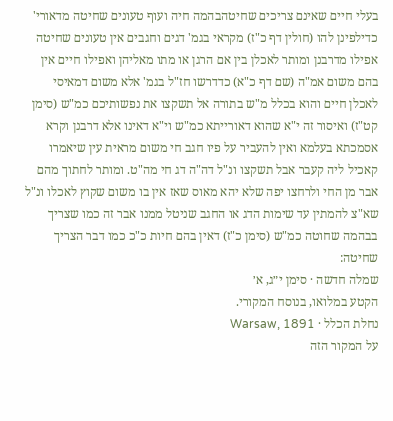בעלי חיים שאינם צריכים שחיטהבהמה חיה ועוף טעונים שחיטה מדאורי' כדילפינן להו (חולין דף כ"ז) מקראי בגמ' דגים וחגבים אין טעונים שחיטה אפילו מדרבנן ומותר לאכלן בין אם הרגן או מתו מאליהן ואפילו חיים אין בהם משום אמ"ה (שם דף כ"א) כדדרשו חז"ל בגמ' אלא משום דמאיסי לאכלן חיים והוא בכלל מ"ש בתורה אל תשקצו את נפשותיכם כמ"ש (סימן קט"ז) ואיסור זה י"א שהוא דאורייתא כמ"ש וי"א דאינו אלא דרבנן וקרא אסמכתא בעלמא ואין להעביר על פיו חגב חי משום מראית עין שיאמרו קאכיל ליה קעבר אבל תשקצו ונ"ל דה"ה דג חי מה"ט. ומותר לחתוך מהם אבר מן החי ולרחצו יפה שלא יהא מאוס שאז אין בו משום שקוץ לאכלו ונ"ל שא"צ להמתין עד שימות הדג או החגב שניטל ממנו אבר זה כמו שצריך בבהמה שחוטה כמ"ש (סימן כ"ז) דאין בהם חיות כ"כ כמו דבר הצריך שחיטה:
שמלה חדשה · סימן י״ג, א׳
הקטע במלואו, בנוסח המקורי.
נחלת הכלל · Warsaw, 1891
על המקור הזה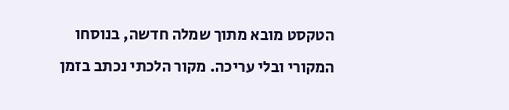הטקסט מובא מתוך שמלה חדשה, בנוסחו המקורי ובלי עריכה. מקור הלכתי נכתב בזמן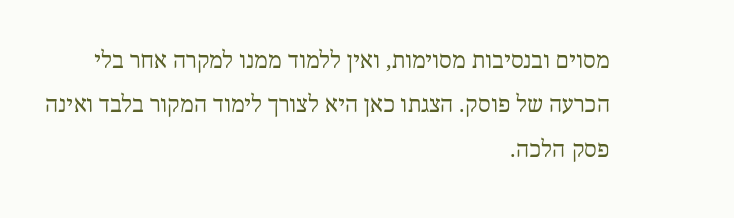מסוים ובנסיבות מסוימות, ואין ללמוד ממנו למקרה אחר בלי הכרעה של פוסק. הצגתו כאן היא לצורך לימוד המקור בלבד ואינה פסק הלכה.